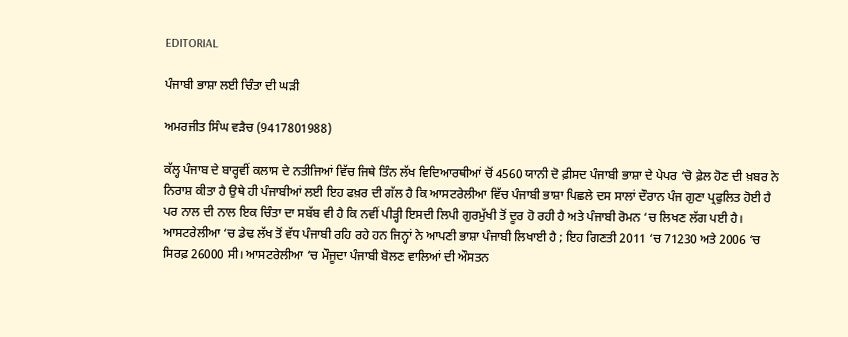EDITORIAL

ਪੰਜਾਬੀ ਭਾਸ਼ਾ ਲਈ ਚਿੰਤਾ ਦੀ ਘੜੀ

ਅਮਰਜੀਤ ਸਿੰਘ ਵੜੈਚ (9417801988)

ਕੱਲ੍ਹ ਪੰਜਾਬ ਦੇ ਬਾਰ੍ਹਵੀਂ ਕਲਾਸ ਦੇ ਨਤੀਜਿਆਂ ਵਿੱਚ ਜਿਥੇ ਤਿੰਨ ਲੱਖ ਵਿਦਿਆਰਥੀਆਂ ਚੋਂ 4560 ਯਾਨੀ ਦੋ ਫ਼ੀਸਦ ਪੰਜਾਬੀ ਭਾਸ਼ਾ ਦੇ ਪੇਪਰ ‘ਚੋ ਫ਼ੇਲ ਹੋਣ ਦੀ ਖ਼ਬਰ ਨੇ ਨਿਰਾਸ਼ ਕੀਤਾ ਹੈ ਉਥੇ ਹੀ ਪੰਜਾਬੀਆਂ ਲਈ ਇਹ ਫਖ਼ਰ ਦੀ ਗੱਲ ਹੈ ਕਿ ਆਸਟਰੇਲੀਆ ਵਿੱਚ ਪੰਜਾਬੀ ਭਾਸ਼ਾ ਪਿਛਲੇ ਦਸ ਸਾਲਾਂ ਦੌਰਾਨ ਪੰਜ ਗੁਣਾ ਪ੍ਰਫੁਲਿਤ ਹੋਈ ਹੈ ਪਰ ਨਾਲ ਦ‌ੀ ਨਾਲ ਇਕ ਚਿੰਤਾ ਦਾ ਸਬੱਬ ਵੀ ਹੈ ਕਿ ਨਵੀਂ ਪੀੜ੍ਹੀ ਇਸਦੀ ਲਿਪੀ ਗੁਰਮੁੱਖੀ ਤੋਂ ਦੂਰ ਹੋ ਰਹੀ ਹੈ ਅਤੇ ਪੰਜਾਬੀ ਰੋਮਨ ‘ਚ ਲਿਖਣ ਲੱਗ ਪਈ ਹੈ। ਆਸਟਰੇਲੀਆ ‘ਚ ਡੇਢ ਲੱਖ ਤੋਂ ਵੱਧ ਪੰਜਾਬੀ ਰਹਿ ਰਹੇ ਹਨ ਜਿਨ੍ਹਾਂ ਨੇ ਆਪਣੀ ਭਾਸ਼ਾ ਪੰਜਾਬੀ ਲਿਖਾਈ ਹੈ ; ਇਹ ਗਿਣਤੀ 2011 ‘ਚ 71230 ਅਤੇ 2006 ‘ਚ ਸਿਰਫ਼ 26000 ਸੀ। ਆਸਟਰੇਲੀਆ ‘ਚ ਮੌਜੂਦਾ ਪੰਜਾਬੀ ਬੋਲਣ ਵਾਲਿਆਂ ਦੀ ਔਸਤਨ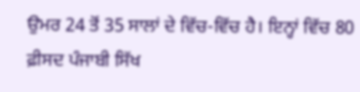ਉਮਰ 24 ਤੋਂ 35 ਸਾਲਾਂ ਦੇ ਵਿੱਚ-ਵਿੱਚ ਹੈ। ਇਨ੍ਹਾਂ ਵਿੱਚ 80 ਫ਼ੀਸਦ ਪੰਜਾਬੀ ਸਿੱਖ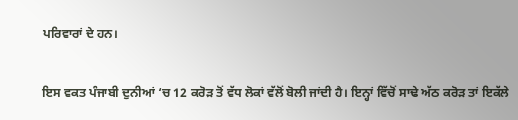ਪਰਿਵਾਰਾਂ ਦੇ ਹਨ।

ਇਸ ਵਕਤ ਪੰਜਾਬੀ ਦੁਨੀਆਂ ‘ਚ 12 ਕਰੋੜ ਤੋਂ ਵੱਧ ਲੋਕਾਂ ਵੱਲੋਂ ਬੋਲੀ ਜਾਂਦੀ ਹੈ। ਇਨ੍ਹਾਂ ਵਿੱਚੋਂ ਸਾਢੇ ਅੱਠ ਕਰੋੜ ਤਾਂ ਇਕੱਲੇ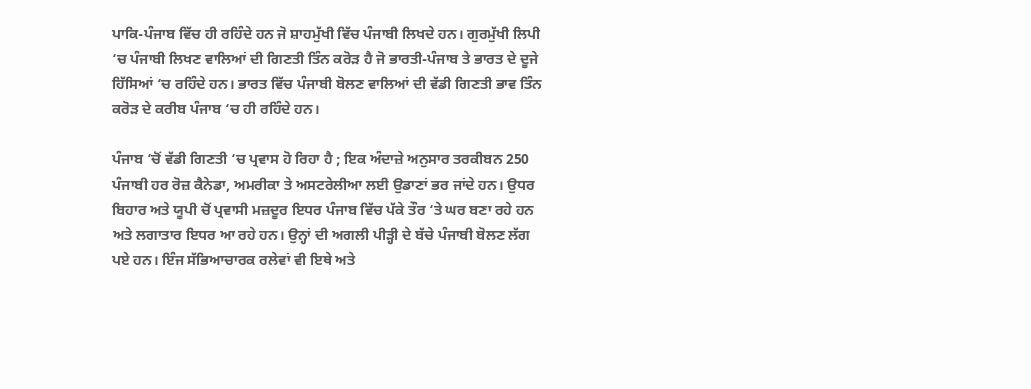ਪਾਕਿ-ਪੰਜਾਬ ਵਿੱਚ ਹੀ ਰਹਿੰਦੇ ਹਨ ਜੋ ਸ਼ਾਹਮੁੱਖੀ ਵਿੱਚ ਪੰਜਾਬੀ ਲਿਖਦੇ ਹਨ। ਗੁਰਮੁੱਖੀ ਲਿਪੀ ‘ਚ ਪੰਜਾਬੀ ਲਿਖਣ ਵਾਲਿਆਂ ਦੀ ਗਿਣਤੀ ਤਿੰਨ ਕਰੋੜ ਹੈ ਜੋ ਭਾਰਤੀ-ਪੰਜਾਬ ਤੇ ਭਾਰਤ ਦੇ ਦੂਜੇ ਹਿੱਸਿਆਂ ‘ਚ ਰਹਿੰਦੇ ਹਨ। ਭਾਰਤ ਵਿੱਚ ਪੰਜਾਬੀ ਬੋਲਣ ਵਾਲਿਆਂ ਦੀ ਵੱਡੀ ਗਿਣਤੀ ਭਾਵ ਤਿੰਨ ਕਰੋੜ ਦੇ ਕਰੀਬ ਪੰਜਾਬ ‘ਚ ਹੀ ਰਹਿੰਦੇ ਹਨ।

ਪੰਜਾਬ ‘ਚੋਂ ਵੱਡੀ ਗਿਣਤੀ ‘ਚ ਪ੍ਰਵਾਸ ਹੋ ਰਿਹਾ ਹੈ ; ਇਕ ਅੰਦਾਜ਼ੇ ਅਨੁਸਾਰ ਤਰਕੀਬਨ 250 ਪੰਜਾਬੀ ਹਰ ਰੋਜ਼ ਕੈਨੇਡਾ, ਅਮਰੀਕਾ ਤੇ ਅਸਟਰੇਲੀਆ ਲਈ ਉਡਾਣਾਂ ਭਰ ਜਾਂਦੇ ਹਨ। ਉਧਰ ਬਿਹਾਰ ਅਤੇ ਯੂਪੀ ਚੋਂ ਪ੍ਰਵਾਸੀ ਮਜ਼ਦੂਰ ਇਧਰ ਪੰਜਾਬ ਵਿੱਚ ਪੱਕੇ ਤੌਰ ‘ਤੇ ਘਰ ਬਣਾ ਰਹੇ ਹਨ ਅਤੇ ਲਗਾਤਾਰ ਇਧਰ ਆ ਰਹੇ ਹਨ। ਉਨ੍ਹਾਂ ਦੀ ਅਗਲੀ ਪੀੜ੍ਹੀ ਦੇ ਬੱਚੇ ਪੰਜਾਬੀ ਬੋਲਣ ਲੱਗ ਪਏ ਹਨ। ਇੰਜ ਸੱਭਿਆਚਾਰਕ ਰਲੇਵਾਂ ਵੀ ਇਥੇ ਅਤੇ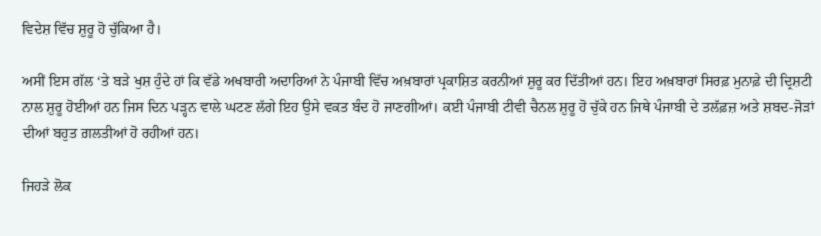ਵਿਦੇਸ਼ ਵਿੱਚ ਸ਼ੁਰੂ ਹੋ ਚੁੱਕਿਆ ਹੈ।

ਅਸੀਂ ਇਸ ਗੱਲ ‘ਤੇ ਬੜੇ ਖੁਸ਼ ਹੁੰਦੇ ਹਾਂ ਕਿ ਵੱਡੇ ਅਖਬਾਰੀ ਅਦਾਰਿਆਂ ਨੇ ਪੰਜਾਬੀ ਵਿੱਚ ਅਖ਼ਬਾਰਾਂ ਪ੍ਰਕਾਸ਼ਿਤ ਕਰਨੀਆਂ ਸ਼ੁਰੂ ਕਰ ਦਿੱਤੀਆਂ ਹਨ। ਇਹ ਅਖ਼ਬਾਰਾਂ ਸਿਰਫ਼ ਮੁਨਾਫ਼ੇ ਦੀ ਦ੍ਰਿਸ਼ਟੀ ਨਾਲ ਸ਼ੁਰੂ ਹੋਈਆਂ ਹਨ ਜਿਸ ਦਿਨ ਪੜ੍ਹਨ ਵਾਲੇ ਘਟਣ ਲੱਗੇ ਇਹ ਉਸੇ ਵਕਤ ਬੰਦ ਹੋ ਜਾਣਗੀਆਂ। ਕਈ ਪੰਜਾਬੀ ਟੀਵੀ ਚੈਨਲ ਸ਼ੁਰੂ ਹੋ ਚੁੱਕੇ ਹਨ ਜਿਥੇ ਪੰਜਾਬੀ ਦੇ ਤਲੱਫ਼ਜ਼ ਅਤੇ ਸ਼ਬਦ-ਜੋੜਾਂ ਦੀਆਂ ਬਹੁਤ ਗ਼ਲਤੀਆਂ ਹੋ ਰਹੀਆਂ ਹਨ।

ਜਿਹੜੇ ਲੋਕ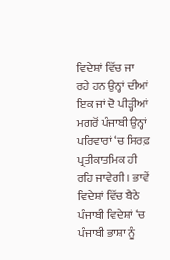ਵਿਦੇਸ਼ਾਂ ਵਿੱਚ ਜਾ ਰਹੇ ਹਨ ਉਨ੍ਹਾਂ ਦੀਆਂ ਇਕ ਜਾਂ ਦੋ ਪੀੜ੍ਹੀਆਂ ਮਗਰੋਂ ਪੰਜਾਬੀ ਉਨ੍ਹਾਂ ਪਰਿਵਾਰਾਂ ‘ਚ ਸਿਰਫ਼ ਪ੍ਰਤੀਕਾਤਮਿਕ ਹੀ ਰਹਿ ਜਾਵੇਗੀ । ਭਾਵੇਂ ਵਿਦੇਸ਼ਾਂ ਵਿੱਚ ਬੈਠੇ ਪੰਜਾਬੀ ਵਿਦੇਸ਼ਾਂ ‘ਚ ਪੰਜਾਬੀ ਭਾਸ਼ਾ ਨੂੰ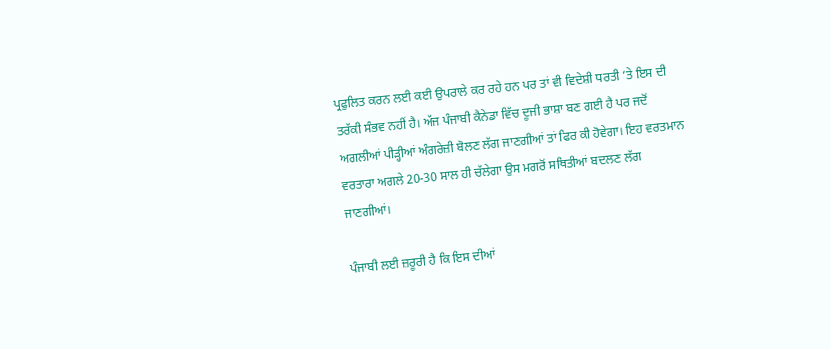ਪ੍ਰਫੁਲਿਤ ਕਰਨ ਲਈ ਕਈ ਉਪਰਾਲੇ ਕਰ ਰਹੇ ਹਨ ਪਰ ਤਾਂ ਵੀ ਵਿਦੇਸ਼ੀ ਧਰਤੀ ‘ਤੇ ਇਸ ਦੀ ਤਰੱਕੀ ਸੰਭਵ ਨਹੀਂ ਹੈ। ਅੱਜ ਪੰਜਾਬੀ ਕੈਨੇਡਾ ਵਿੱਚ ਦੂਜੀ ਭਾਸ਼ਾ ਬਣ ਗਈ ਹੈ ਪਰ ਜਦੋਂ ਅਗਲੀਆਂ ਪੀੜ੍ਹੀਆਂ ਅੰਗਰੇਜ਼ੀ ਬੋਲਣ ਲੱਗ ਜਾਣਗੀਆਂ ਤਾਂ ਫਿਰ ਕੀ ਹੋਵੇਗਾ। ਇਹ ਵਰਤਮਾਨ ਵਰਤਾਰਾ ਅਗਲੇ 20-30 ਸਾਲ ਹੀ ਚੱਲੇਗਾ ਉਸ ਮਗਰੋਂ ਸਥਿਤੀਆਂ ਬਦਲਣ ਲੱਗ ਜਾਣਗੀਆਂ।

ਪੰਜਾਬੀ ਲਈ ਜ਼ਰੂਰੀ ਹੈ ਕਿ ਇਸ ਦੀਆਂ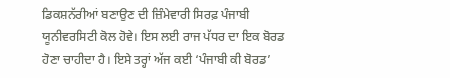ਡਿਕਸ਼ਨੱਰੀਆਂ ਬਣਾਉਣ ਦੀ ਜ਼ਿੰਮੇਵਾਰੀ ਸਿਰਫ਼ ਪੰਜਾਬੀ ਯੂਨੀਵਰਸਿਟੀ ਕੋਲ ਹੋਵੇ। ਇਸ ਲਈ ਰਾਜ ਪੱਧਰ ਦਾ ਇਕ ਬੋਰਡ ਹੋਣਾ ਚਾਹੀਦਾ ਹੈ। ਇਸੇ ਤਰ੍ਹਾਂ ਅੱਜ ਕਈ ‘ਪੰਜਾਬੀ ਕੀ ਬੋਰਡ’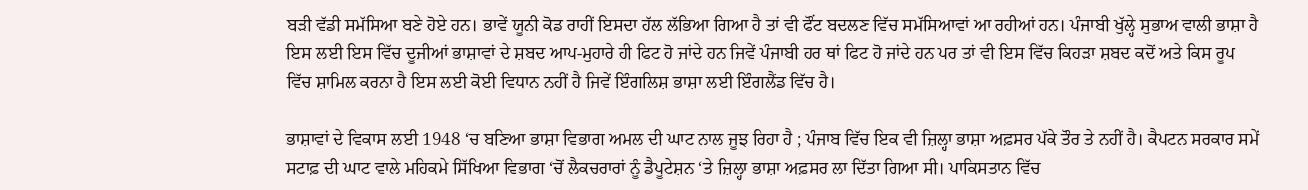ਬੜੀ ਵੱਡੀ ਸਮੱਸਿਆ ਬਣੇ ਹੋਏ ਹਨ। ਭਾਵੇਂ ਯੂਨੀ ਕੋਡ ਰਾਹੀਂ ਇਸਦਾ ਹੱਲ ਲੱਭਿਆ ਗਿਆ ਹੈ ਤਾਂ ਵੀ ਫੌਂਟ ਬਦਲਣ ਵਿੱਚ ਸਮੱਸਿਆਵਾਂ ਆ ਰਹੀਆਂ ਹਨ। ਪੰਜਾਬੀ ਖੁੱਲ੍ਹੇ ਸੁਭਾਅ ਵਾਲੀ ਭਾਸ਼ਾ ਹੈ ਇਸ ਲਈ ਇਸ ਵਿੱਚ ਦੂਜੀਆਂ ਭਾਸ਼ਾਵਾਂ ਦੇ ਸ਼ਬਦ ਆਪ-ਮੁਹਾਰੇ ਹੀ ਫਿਟ ਹੋ ਜਾਂਦੇ ਹਨ ਜਿਵੇਂ ਪੰਜਾਬੀ ਹਰ ਥਾਂ ਫਿਟ ਹੋ ਜਾਂਦੇ ਹਨ ਪਰ ਤਾਂ ਵੀ ਇਸ ਵਿੱਚ ਕਿਹੜਾ ਸ਼ਬਦ ਕਦੋਂ ਅਤੇ ਕਿਸ ਰੂਪ ਵਿੱਚ ਸ਼ਾਮਿਲ ਕਰਨਾ ਹੈ ਇਸ ਲਈ ਕੋਈ ਵਿਧਾਨ ਨਹੀਂ ਹੈ ਜਿਵੇਂ ਇੰਗਲਿਸ਼ ਭਾਸ਼ਾ ਲਈ ਇੰਗਲੈਂਡ ਵਿੱਚ ਹੈ।

ਭਾਸ਼ਾਵਾਂ ਦੇ ਵਿਕਾਸ ਲਈ 1948 ‘ਚ ਬਣਿਆ ਭਾਸ਼ਾ ਵਿਭਾਗ ਅਮਲ ਦੀ ਘਾਟ ਨਾਲ ਜੂਝ ਰਿਹਾ ਹੈ ; ਪੰਜਾਬ ਵਿੱਚ ਇਕ ਵੀ ਜ਼ਿਲ੍ਹਾ ਭਾਸ਼ਾ ਅਫ਼ਸਰ ਪੱਕੇ ਤੌਰ ਤੇ ਨਹੀਂ ਹੈ। ਕੈਪਟਨ ਸਰਕਾਰ ਸਮੇਂ ਸਟਾਫ਼ ਦੀ ਘਾਟ ਵਾਲੇ ਮਹਿਕਮੇ ਸਿੱਖਿਆ ਵਿਭਾਗ ‘ਚੋਂ ਲੈਕਚਰਾਰਾਂ ਨੂੰ ਡੈਪੂਟੇਸ਼ਨ ‘ਤੇ ਜ਼ਿਲ੍ਹਾ ਭਾਸ਼ਾ ਅਫ਼ਸਰ ਲਾ ਦਿੱਤਾ ਗਿਆ ਸੀ। ਪਾਕਿਸਤਾਨ ਵਿੱਚ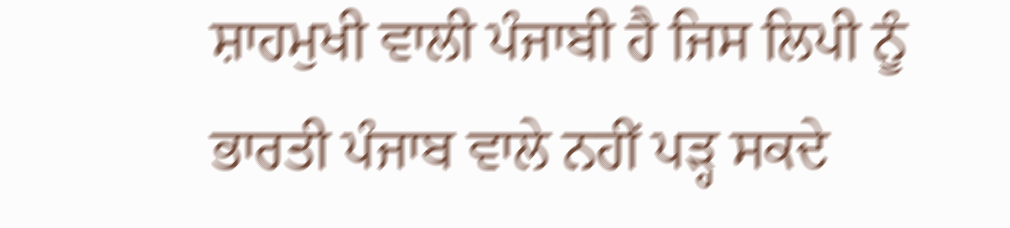ਸ਼ਾਹਮੁਖੀ ਵਾਲੀ ਪੰਜਾਬੀ ਹੈ ਜਿਸ ਲਿਪੀ ਨੂੰ ਭਾਰਤੀ ਪੰਜਾਬ ਵਾਲੇ ਨਹੀਂ ਪੜ੍ਹ ਸਕਦੇ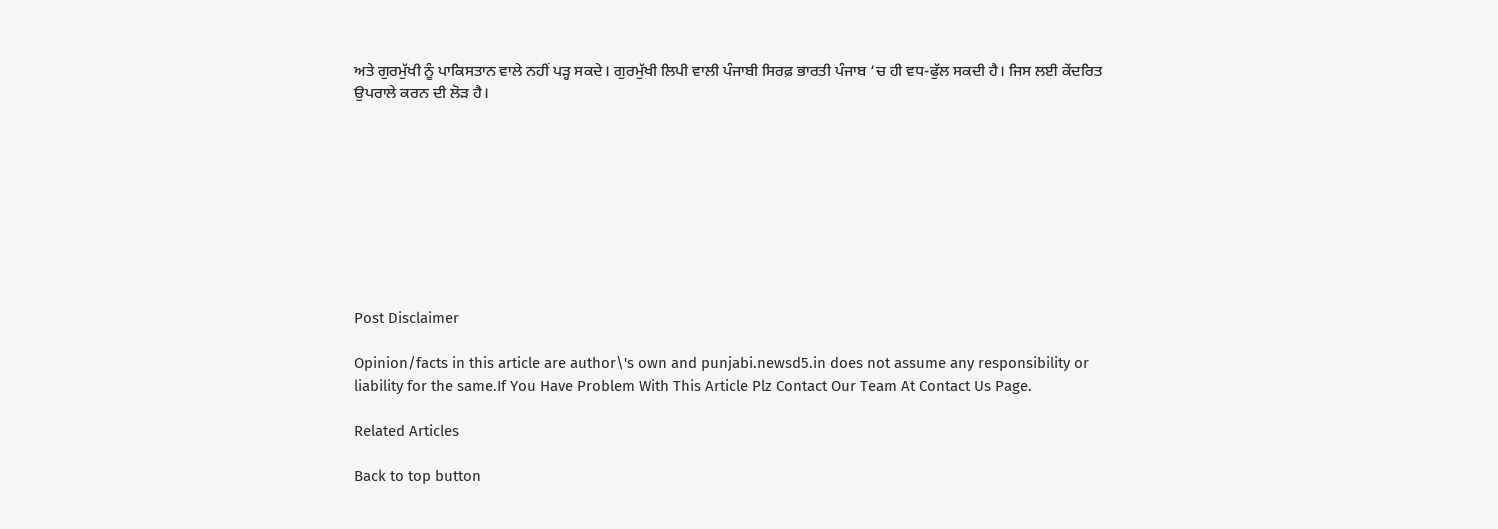ਅਤੇ ਗੁਰਮੁੱਖੀ ਨੂੰ ਪਾਕਿਸਤਾਨ ਵਾਲੇ ਨਹੀਂ ਪੜ੍ਹ ਸਕਦੇ। ਗੁਰਮੁੱਖੀ ਲਿਪੀ ਵਾਲੀ ਪੰਜਾਬੀ ਸਿਰਫ਼ ਭਾਰਤੀ ਪੰਜਾਬ ‘ਚ ਹੀ ਵਧ-ਫੁੱਲ ਸਕਦੀ ਹੈ। ਜਿਸ ਲਈ ਕੇਂਦਰਿਤ ਉਪਰਾਲੇ ਕਰਨ ਦੀ ਲੋੜ ਹੈ।









Post Disclaimer

Opinion/facts in this article are author\'s own and punjabi.newsd5.in does not assume any responsibility or liability for the same.If You Have Problem With This Article Plz Contact Our Team At Contact Us Page.

Related Articles

Back to top button